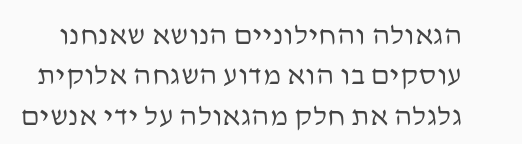הגאולה והחילוניים הנושא שאנחנו עוסקים בו הוא מדוע השגחה אלוקית גלגלה את חלק מהגאולה על ידי אנשים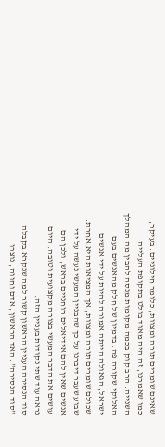שאינם שומרים תורה ומצוות, כלומר חילוניים. בעיקר, כמו שאמרנו, זה היה מאוד בולט בתקופת העלייה השנייה. הרב קוק בכמה מקומות מנסה להבין מה המהלך האלוקי שקורה פה. בדמיון של חלק מהאנשים בעם ישראל, הגאולה הייתה אמורה להיות על ידי אנשים שכולם שומרים תורה ומצוות, אך המציאות היא אחרת. שבוע שעבר דיברנו על כך שהבניין המעשי נעשה על ידי אנשים שאין להם אידיאלים רוחניים בראש, ולכן הם עושים את הדבר המעשי בצורה מקצועית וטובה. היום נראה עוד שתי נקודות בעניין הזה.
סוד הנסירה העניין הראשון קשור למה שנקרא בקבלה "סוד הנסירה". האד הראשון, אדם וחווה, נוצרו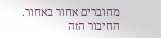מחוברים אחור באחור. החיבור הזה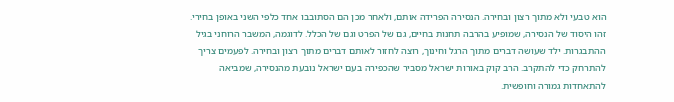הוא טבעי ולא מתוך רצון ובחירה. הנסירה הפרידה אותם, ולאחר מכן הם הסתובבו אחד כלפי השני באופן בחירי. זהו היסוד של הנסירה, שמופיע בהרבה תחנות בחיים, גם של הפרט וגם של הכלל. לדוגמה, המשבר הרוחני בגיל ההתבגרות. ילד שעושה דברים מתוך הרגל וחינוך, רוצה לחזור לאותם דברים מתוך רצון ובחירה. לפעמים צריך להתרחק כדי להתקרב. הרב קוק באורות ישראל מסביר שהכפירה בעם ישראל נובעת מהנסירה, שמביאה להתאחדות גמורה וחופשית.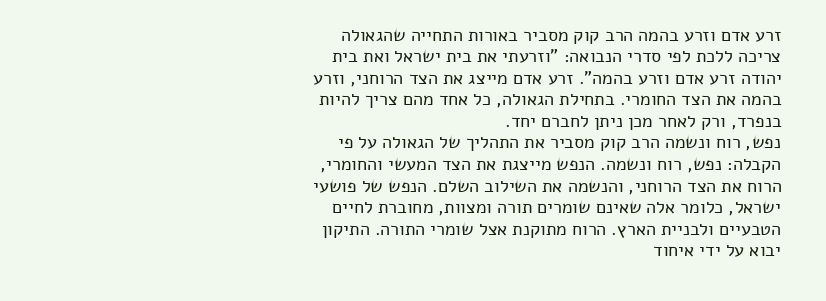זרע אדם וזרע בהמה הרב קוק מסביר באורות התחייה שהגאולה צריכה ללכת לפי סדרי הנבואה: "וזרעתי את בית ישראל ואת בית יהודה זרע אדם וזרע בהמה". זרע אדם מייצג את הצד הרוחני, וזרע בהמה את הצד החומרי. בתחילת הגאולה, כל אחד מהם צריך להיות בנפרד, ורק לאחר מכן ניתן לחברם יחד.
נפש, רוח ונשמה הרב קוק מסביר את התהליך של הגאולה על פי הקבלה: נפש, רוח ונשמה. הנפש מייצגת את הצד המעשי והחומרי, הרוח את הצד הרוחני, והנשמה את השילוב השלם. הנפש של פושעי ישראל, כלומר אלה שאינם שומרים תורה ומצוות, מחוברת לחיים הטבעיים ולבניית הארץ. הרוח מתוקנת אצל שומרי התורה. התיקון יבוא על ידי איחוד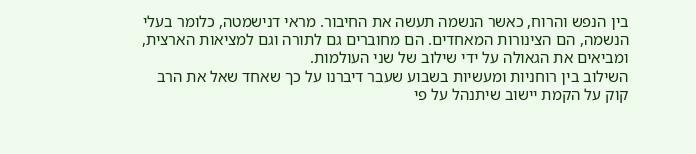בין הנפש והרוח, כאשר הנשמה תעשה את החיבור. מראי דנישמטה, כלומר בעלי הנשמה, הם הצינורות המאחדים. הם מחוברים גם לתורה וגם למציאות הארצית, ומביאים את הגאולה על ידי שילוב של שני העולמות.
השילוב בין רוחניות ומעשיות בשבוע שעבר דיברנו על כך שאחד שאל את הרב קוק על הקמת יישוב שיתנהל על פי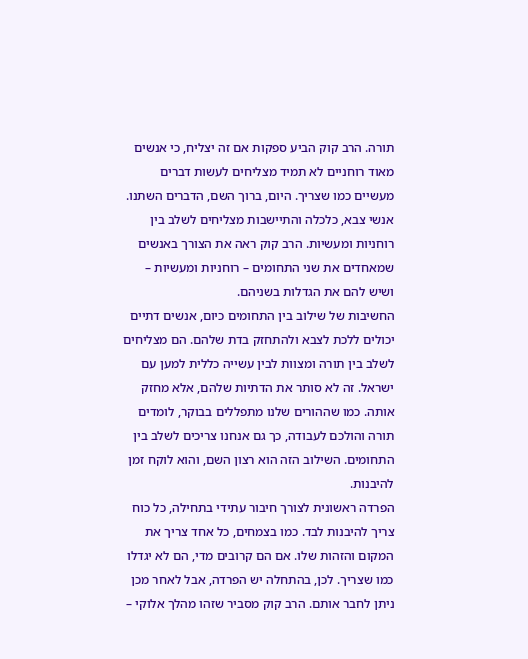תורה. הרב קוק הביע ספקות אם זה יצליח, כי אנשים מאוד רוחניים לא תמיד מצליחים לעשות דברים מעשיים כמו שצריך. היום, ברוך השם, הדברים השתנו. אנשי צבא, כלכלה והתיישבות מצליחים לשלב בין רוחניות ומעשיות. הרב קוק ראה את הצורך באנשים שמאחדים את שני התחומים – רוחניות ומעשיות – ושיש להם את הגדלות בשניהם.
החשיבות של שילוב בין התחומים כיום, אנשים דתיים יכולים ללכת לצבא ולהתחזק בדת שלהם. הם מצליחים לשלב בין תורה ומצוות לבין עשייה כללית למען עם ישראל. זה לא סותר את הדתיות שלהם, אלא מחזק אותה. כמו שההורים שלנו מתפללים בבוקר, לומדים תורה והולכם לעבודה, כך גם אנחנו צריכים לשלב בין התחומים. השילוב הזה הוא רצון השם, והוא לוקח זמן להיבנות.
הפרדה ראשונית לצורך חיבור עתידי בתחילה, כל כוח צריך להיבנות לבד. כמו בצמחים, כל אחד צריך את המקום והזהות שלו. אם הם קרובים מדי, הם לא יגדלו כמו שצריך. לכן, בהתחלה יש הפרדה, אבל לאחר מכן ניתן לחבר אותם. הרב קוק מסביר שזהו מהלך אלוקי –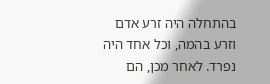בהתחלה היה זרע אדם וזרע בהמה, וכל אחד היה נפרד. לאחר מכן, הם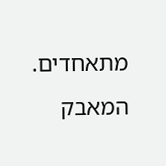מתאחדים.
המאבק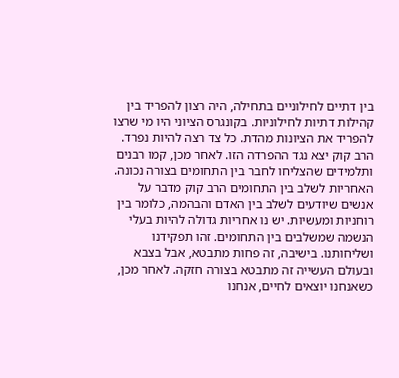בין דתיים לחילוניים בתחילה, היה רצון להפריד בין קהילות דתיות לחילוניות. בקונגרס הציוני היו מי שרצו להפריד את הציונות מהדת. כל צד רצה להיות נפרד. הרב קוק יצא נגד ההפרדה הזו. לאחר מכן, קמו רבנים ותלמידים שהצליחו לחבר בין התחומים בצורה נכונה.
האחריות לשלב בין התחומים הרב קוק מדבר על אנשים שיודעים לשלב בין האדם והבהמה, כלומר בין רוחניות ומעשיות. יש נו אחריות גדולה להיות בעלי הנשמה שמשלבים בין התחומים. זהו תפקידנו ושליחותנו. בישיבה, זה פחות מתבטא, אבל בצבא ובעולם העשייה זה מתבטא בצורה חזקה. לאחר מכן, כשאנחנו יוצאים לחיים, אנחנו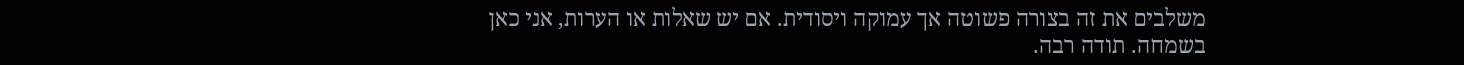משלבים את זה בצורה פשוטה אך עמוקה ויסודית. אם יש שאלות או הערות, אני כאן בשמחה. תודה רבה.